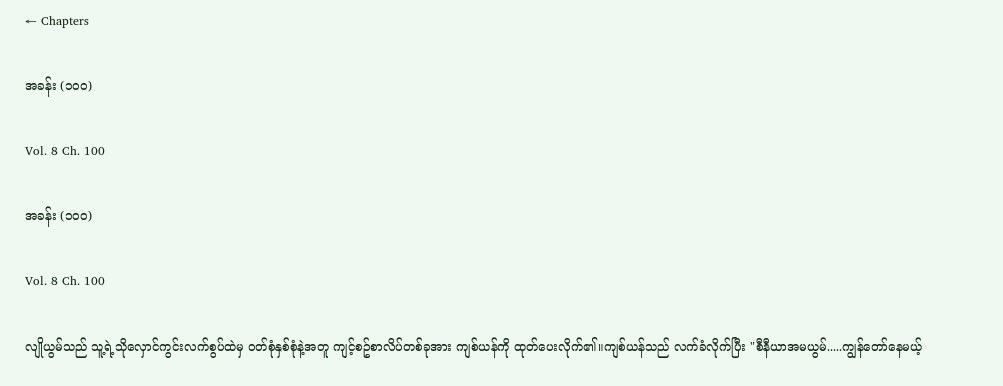← Chapters

အခန်း (၁၀၀)

Vol. 8 Ch. 100

အခန်း (၁၀၀)

Vol. 8 Ch. 100

လျိုယွမ်သည် သူ့ရဲ့သိုလှောင်ကွင်းလက်စွပ်ထဲမှ ဝတ်စုံနှစ်စုံနဲ့အတူ ကျင့်စဥ်စာလိပ်တစ်ခုအား ကျစ်ယန်ကို ထုတ်ပေးလိုက်၏။ကျစ်ယန်သည် လက်ခံလိုက်ပြီး "စီနီယာအမယွမ်.....ကျွန်တော်နေမယ့်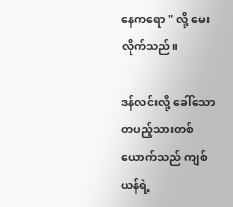နေကရော " လို့ မေးလိုက်သည်။

ဒန်လင်းလို့ ခေါ်သော တပည့်သားတစ်ယောက်သည် ကျစ်ယန်ရဲ့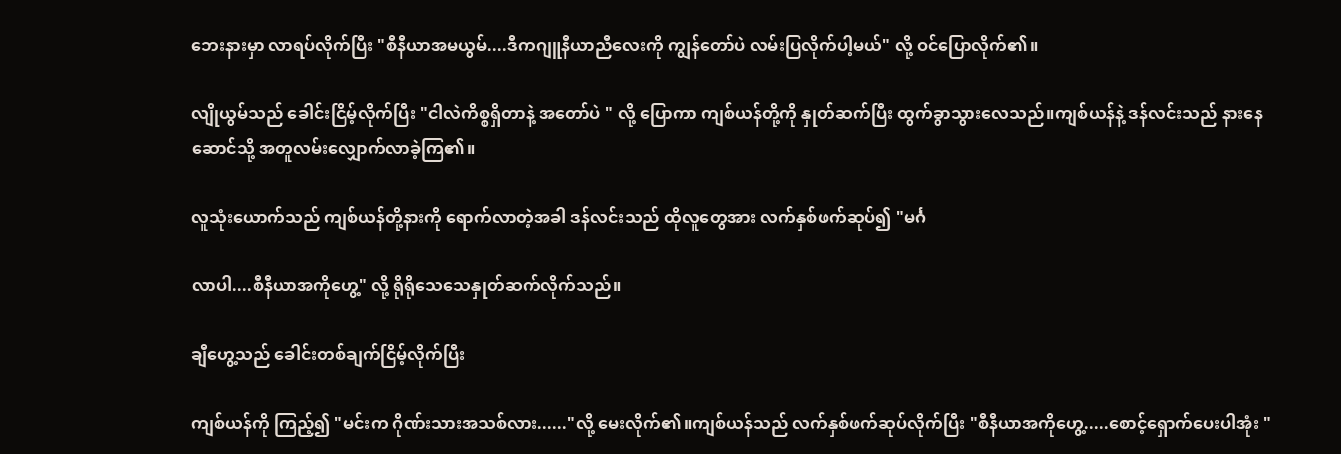ဘေးနားမှာ လာရပ်လိုက်ပြီး "စီနီယာအမယွမ်....ဒီကဂျူနီယာညီလေးကို ကျွန်တော်ပဲ လမ်းပြလိုက်ပါ့မယ်" လို့ ဝင်ပြောလိုက်၏။

လျိုယွမ်သည် ခေါင်းငြိမ့်လိုက်ပြီး "ငါလဲကိစ္စရှိတာနဲ့ အတော်ပဲ " လို့ ပြောကာ ကျစ်ယန်တို့ကို နှုတ်ဆက်ပြီး ထွက်ခွာသွားလေသည်။ကျစ်ယန်နဲ့ ဒန်လင်းသည် နားနေဆောင်သို့ အတူလမ်းလျှောက်လာခဲ့ကြ၏။

လူသုံးယောက်သည် ကျစ်ယန်တို့နားကို ရောက်လာတဲ့အခါ ဒန်လင်းသည် ထိုလူတွေအား လက်နှစ်ဖက်ဆုပ်၍ "မင်္ဂ

လာပါ....စီနီယာအကိုဟွေ့" လို့ ရိုရိုသေသေနှုတ်ဆက်လိုက်သည်။

ချီဟွေ့သည် ခေါင်းတစ်ချက်ငြိမ့်လိုက်ပြီး

ကျစ်ယန်ကို ကြည့်၍ "မင်းက ဂိုဏ်းသားအသစ်လား......"လို့ မေးလိုက်၏။ကျစ်ယန်သည် လက်နှစ်ဖက်ဆုပ်လိုက်ပြီး "စီနီယာအကိုဟွေ့.....စောင့်ရှောက်ပေးပါအုံး "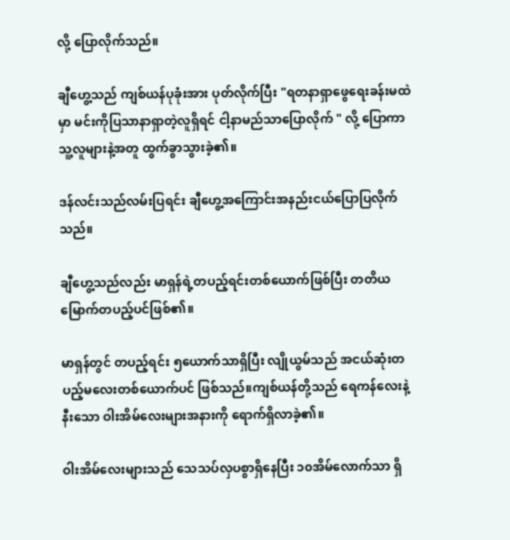လို့ ပြောလိုက်သည်။

ချီဟွေ့သည် ကျစ်ယန်ပုခုံးအား ပုတ်လိုက်ပြီး "ရတနာရှာဖွေရေးခန်းမထဲမှာ မင်းကိုပြသာနာရှာတဲ့လူရှိရင် ငါ့နာမည်သာပြောလိုက် " လို့ ပြောကာ သူ့လူများနဲ့အတူ ထွက်ခွာသွားခဲ့၏။

ဒန်လင်းသည်လမ်းပြရင်း ချီဟွေ့အကြောင်းအနည်းငယ်ပြောပြလိုက်သည်။

ချီဟွေ့သည်လည်း မာရှန်ရဲ့တပည့်ရင်းတစ်ယောက်ဖြစ်ပြီး တတိယမြောက်တပည့်ပင်ဖြစ်၏။

မာရှန်တွင် တပည့်ရင်း ၅ယောက်သာရှိပြီး လျိုယွမ်သည် အငယ်ဆုံးတပည့်မလေးတစ်ယောက်ပင် ဖြစ်သည်။ကျစ်ယန်တို့သည် ရေကန်လေးနဲ့ နီးသော ဝါးအိမ်လေးများအနားကို ရောက်ရှိလာခဲ့၏။

ဝါးအိမ်လေးများသည် သေသပ်လှပစွာရှိနေပြီး ၁၀အိမ်လောက်သာ ရှိ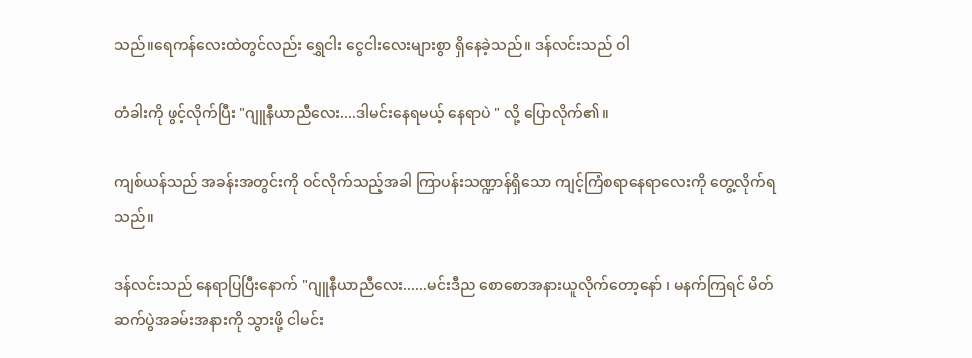သည်။ရေကန်လေးထဲတွင်လည်း ရွှေငါး ငွေငါးလေးများစွာ ရှိနေခဲ့သည်။ ဒန်လင်းသည် ဝါ

တံခါးကို ဖွင့်လိုက်ပြီး "ဂျူနီယာညီလေး....ဒါမင်းနေရမယ့် နေရာပဲ " လို့ ပြောလိုက်၏။

ကျစ်ယန်သည် အခန်းအတွင်းကို ဝင်လိုက်သည့်အခါ ကြာပန်းသဏ္ဍာန်ရှိသော ကျင့်ကြံစရာနေရာလေးကို တွေ့လိုက်ရသည်။

ဒန်လင်းသည် နေရာပြပြီးနောက် "ဂျူနီယာညီလေး......မင်းဒီည စောစောအနားယူလိုက်တော့နော် ၊ မနက်ကြရင် မိတ်ဆက်ပွဲအခမ်းအနားကို သွားဖို့ ငါမင်း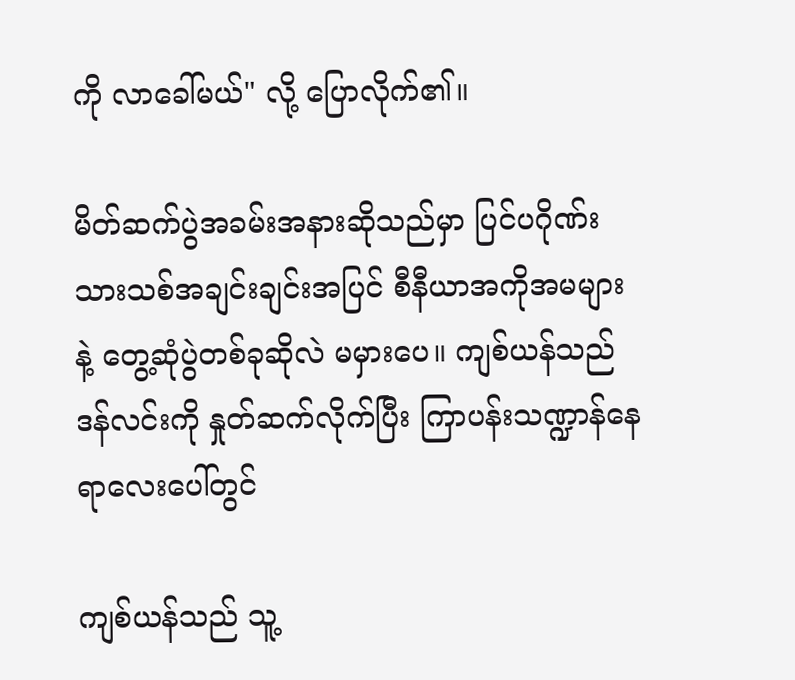ကို လာခေါ်မယ်" လို့ ပြောလိုက်၏။

မိတ်ဆက်ပွဲအခမ်းအနားဆိုသည်မှာ ပြင်ပဂိုဏ်းသားသစ်အချင်းချင်းအပြင် စီနီယာအကိုအမများနဲ့ တွေ့ဆုံပွဲတစ်ခုဆိုလဲ မမှားပေ။ ကျစ်ယန်သည် ဒန်လင်းကို နှုတ်ဆက်လိုက်ပြီး ကြာပန်းသဏ္ဍာန်နေရာလေးပေါ်တွင်

ကျစ်ယန်သည် သူ့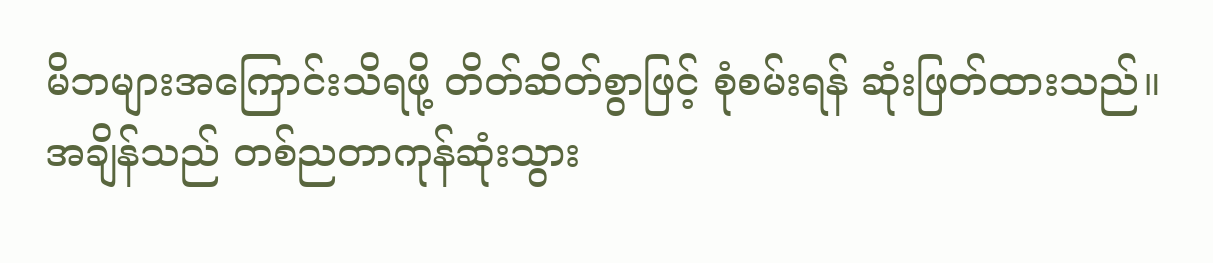မိဘများအကြောင်းသိရဖို့ တိတ်ဆိတ်စွာဖြင့် စုံစမ်းရန် ဆုံးဖြတ်ထားသည်။ အချိန်သည် တစ်ညတာကုန်ဆုံးသွား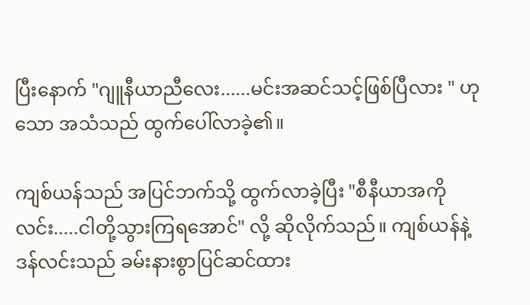ပြီးနောက် "ဂျူနီယာညီလေး......မင်းအဆင်သင့်ဖြစ်ပြီလား " ဟုသော အသံသည် ထွက်ပေါ်လာခဲ့၏။

ကျစ်ယန်သည် အပြင်ဘက်သို့ ထွက်လာခဲ့ပြီး "စီနီယာအကိုလင်း.....ငါတို့သွားကြရအောင်" လို့ ဆိုလိုက်သည်။ ကျစ်ယန်နဲ့ဒန်လင်းသည် ခမ်းနားစွာပြင်ဆင်ထား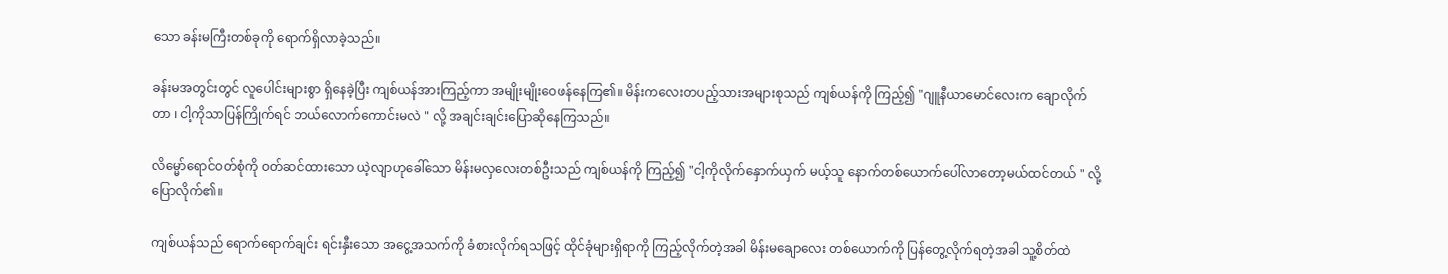သော ခန်းမကြီးတစ်ခုကို ရောက်ရှိလာခဲ့သည်။

ခန်းမအတွင်းတွင် လူပေါင်းများစွာ ရှိနေခဲ့ပြီး ကျစ်ယန်အားကြည့်ကာ အမျိုးမျိုးဝေဖန်နေကြ၏။ မိန်းကလေးတပည့်သားအများစုသည် ကျစ်ယန်ကို ကြည့်၍ "ဂျူနီယာမောင်လေးက ချောလိုက်တာ ၊ ငါ့ကိုသာပြန်ကြိုက်ရင် ဘယ်လောက်ကောင်းမလဲ " လို့ အချင်းချင်းပြောဆိုနေကြသည်။

လိမ္မော်ရောင်ဝတ်စုံကို ဝတ်ဆင်ထားသော ယဲ့လျာဟုခေါ်သော မိန်းမလှလေးတစ်ဦးသည် ကျစ်ယန်ကို ကြည့်၍ "ငါ့ကိုလိုက်နှောက်ယှက် မယ့်သူ နောက်တစ်ယောက်ပေါ်လာတော့မယ်ထင်တယ် " လို့ ပြောလိုက်၏။

ကျစ်ယန်သည် ရောက်ရောက်ချင်း ရင်းနှီးသော အငွေ့အသက်ကို ခံစားလိုက်ရသဖြင့် ထိုင်ခုံများရှိရာကို ကြည့်လိုက်တဲ့အခါ မိန်းမချောလေး တစ်ယောက်ကို ပြန်တွေ့လိုက်ရတဲ့အခါ သူ့စိတ်ထဲ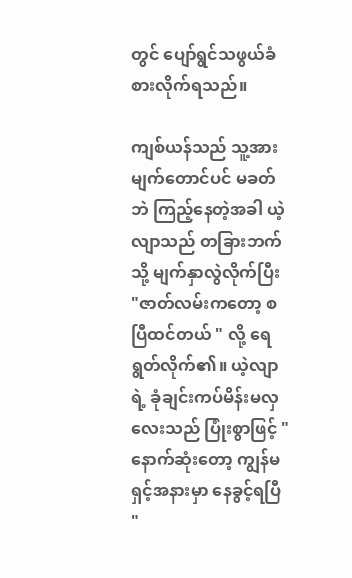တွင် ပျော်ရွင်သဖွယ်ခံစားလိုက်ရသည်။

ကျစ်ယန်သည် သူ့အား မျက်တောင်ပင် မခတ်ဘဲ ကြည့်နေတဲ့အခါ ယဲ့လျာသည် တခြားဘက်သို့ မျက်နှာလွဲလိုက်ပြီး "ဇာတ်လမ်းကတော့ စပြီထင်တယ် " လို့ ရေရွတ်လိုက်၏။ ယဲ့လျာရဲ့ ခုံချင်းကပ်မိန်းမလှလေးသည် ပြုံးစွာဖြင့် "နောက်ဆုံးတော့ ကျွန်မရှင့်အနားမှာ နေခွင့်ရပြီ "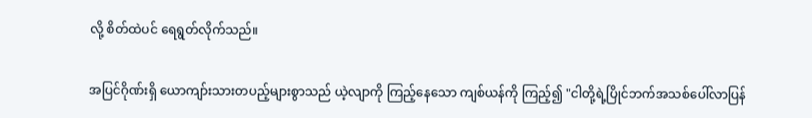လို့ စိတ်ထဲပင် ရေရွတ်လိုက်သည်။

အပြင်ဂိုဏ်းရှိ ယောကျာ်းသားတပည့်များစွာသည် ယဲ့လျာကို ကြည့်နေသော ကျစ်ယန်ကို ကြည့်၍ "ငါတို့ရဲ့ပြိုင်ဘက်အသစ်ပေါ်လာပြန်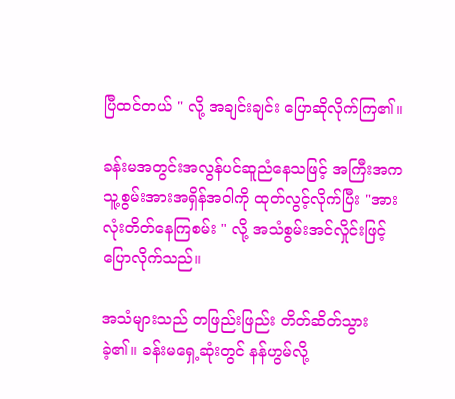ပြီထင်တယ် " လို့ အချင်းချင်း ပြောဆိုလိုက်ကြ၏။

ခန်းမအတွင်းအလွန်ပင်ဆူညံနေသဖြင့် အကြီးအက သူ့စွမ်းအားအရှိန်အဝါကို ထုတ်လွင့်လိုက်ပြီး "အားလုံးတိတ်နေကြစမ်း " လို့ အသံစွမ်းအင်လှိုင်းဖြင့် ပြောလိုက်သည်။

အသံများသည် တဖြည်းဖြည်း တိတ်ဆိတ်သွားခဲ့၏။ ခန်းမရှေ့ဆုံးတွင် နန်ဟွမ်လို့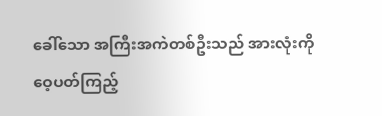ခေါ်သော အကြီးအကဲတစ်ဦးသည် အားလုံးကို ဝေ့ပတ်ကြည့်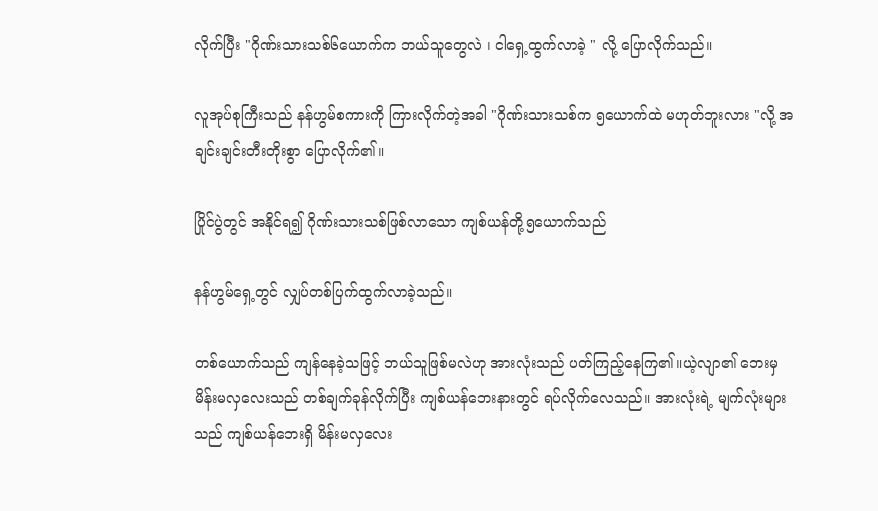လိုက်ပြီး "ဂိုဏ်းသားသစ်၆ယောက်က ဘယ်သူတွေလဲ ၊ ငါရှေ့ထွက်လာခဲ့ " လို့ ပြောလိုက်သည်။

လူအုပ်စုကြီးသည် နန်ဟွမ်စကားကို ကြားလိုက်တဲ့အခါ "ဂိုဏ်းသားသစ်က ၅ယောက်ထဲ မဟုတ်ဘူးလား "လို့ အချင်းချင်းတီးတိုးစွာ ပြောလိုက်၏။

ပြိုင်ပွဲတွင် အနိုင်ရ၍ ဂိုဏ်းသားသစ်ဖြစ်လာသော ကျစ်ယန်တို့၅ယောက်သည်

နန်ဟွမ်ရှေ့တွင် လျှပ်တစ်ပြက်ထွက်လာခဲ့သည်။

တစ်ယောက်သည် ကျန်နေခဲ့သဖြင့် ဘယ်သူဖြစ်မလဲဟု အားလုံးသည် ပတ်ကြည့်နေကြ၏။ယဲ့လျာ၏ ဘေးမှ မိန်းမလှလေးသည် တစ်ချက်ခုန်လိုက်ပြီး ကျစ်ယန်ဘေးနားတွင် ရပ်လိုက်လေသည်။ အားလုံးရဲ့ မျက်လုံးများသည် ကျစ်ယန်ဘေးရှိ မိန်းမလှလေး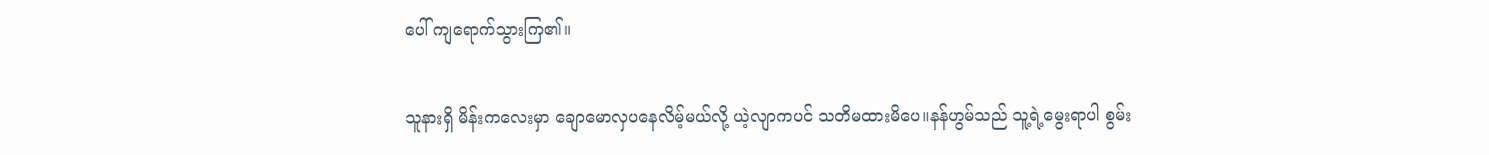ပေါ် ကျရောက်သွားကြ၏။

သူနားရှိ မိန်းကလေးမှာ ချောမောလှပနေလိမ့်မယ်လို့ ယဲ့လျာကပင် သတိမထားမိပေ။နန်ဟွမ်သည် သူ့ရဲ့မွေးရာပါ စွမ်း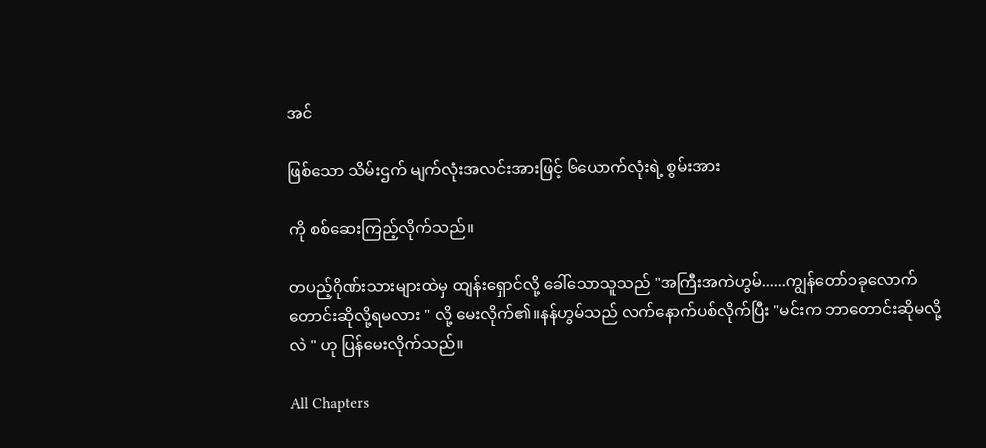အင်

ဖြစ်သော သိမ်းဌက် မျက်လုံးအလင်းအားဖြင့် ၆ယောက်လုံးရဲ့ စွမ်းအား

ကို စစ်ဆေးကြည့်လိုက်သည်။

တပည့်ဂိုဏ်းသားများထဲမှ ထျန်းရှောင်လို့ ခေါ်သောသူသည် "အကြီးအကဲဟွမ်......ကျွန်တော်၁ခုလောက်တောင်းဆိုလို့ရမလား " လို့ မေးလိုက်၏။နန်ဟွမ်သည် လက်နောက်ပစ်လိုက်ပြီး "မင်းက ဘာတောင်းဆိုမလို့လဲ " ဟု ပြန်မေးလိုက်သည်။

All Chapters